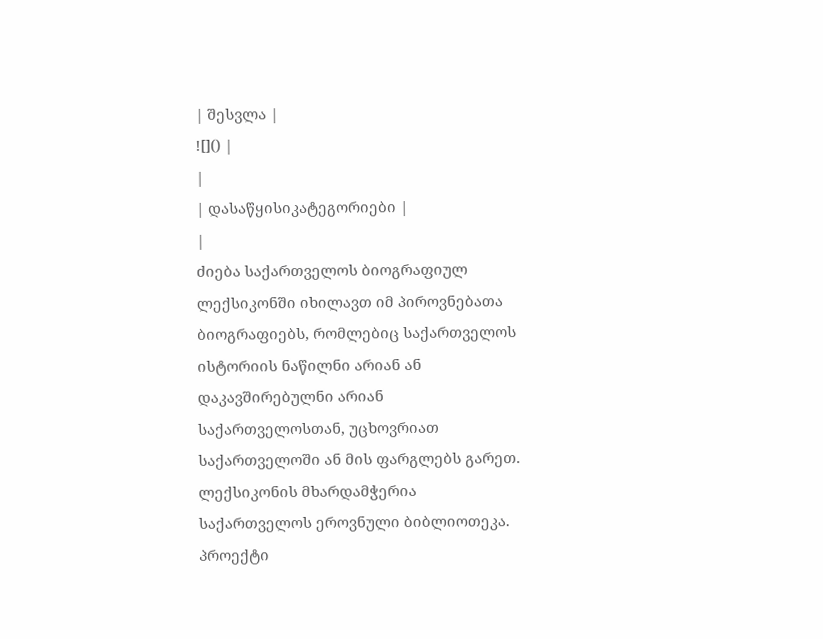| შესვლა |
![]() |
|
| დასაწყისიკატეგორიები |
|
ძიება საქართველოს ბიოგრაფიულ ლექსიკონში იხილავთ იმ პიროვნებათა ბიოგრაფიებს, რომლებიც საქართველოს ისტორიის ნაწილნი არიან ან დაკავშირებულნი არიან საქართველოსთან, უცხოვრიათ საქართველოში ან მის ფარგლებს გარეთ. ლექსიკონის მხარდამჭერია საქართველოს ეროვნული ბიბლიოთეკა. პროექტი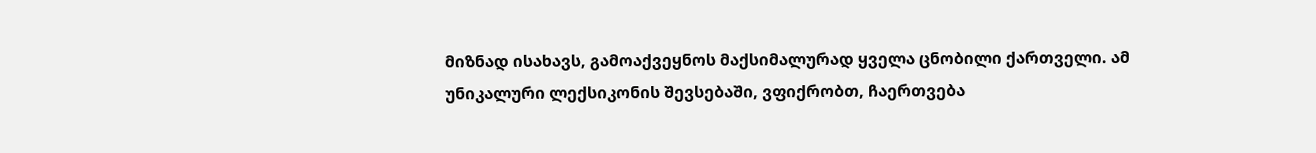მიზნად ისახავს, გამოაქვეყნოს მაქსიმალურად ყველა ცნობილი ქართველი. ამ უნიკალური ლექსიკონის შევსებაში, ვფიქრობთ, ჩაერთვება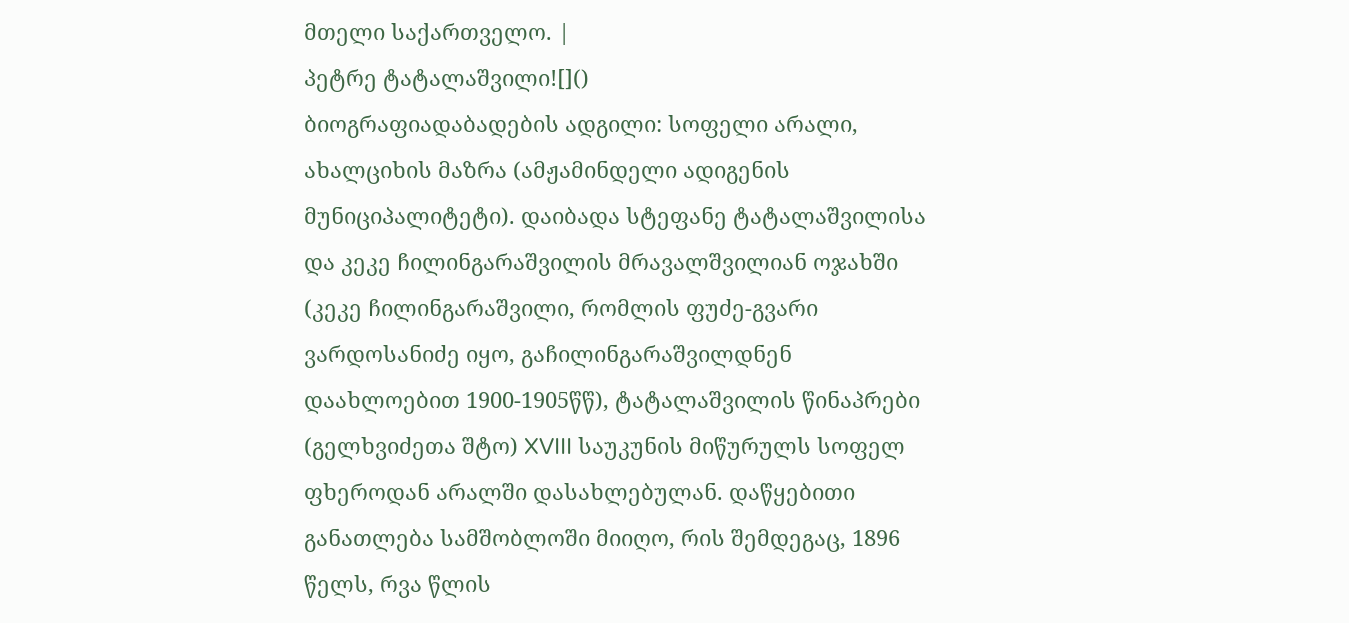მთელი საქართველო. |
პეტრე ტატალაშვილი![]()
ბიოგრაფიადაბადების ადგილი: სოფელი არალი, ახალციხის მაზრა (ამჟამინდელი ადიგენის მუნიციპალიტეტი). დაიბადა სტეფანე ტატალაშვილისა და კეკე ჩილინგარაშვილის მრავალშვილიან ოჯახში (კეკე ჩილინგარაშვილი, რომლის ფუძე-გვარი ვარდოსანიძე იყო, გაჩილინგარაშვილდნენ დაახლოებით 1900-1905წწ), ტატალაშვილის წინაპრები (გელხვიძეთა შტო) XVIII საუკუნის მიწურულს სოფელ ფხეროდან არალში დასახლებულან. დაწყებითი განათლება სამშობლოში მიიღო, რის შემდეგაც, 1896 წელს, რვა წლის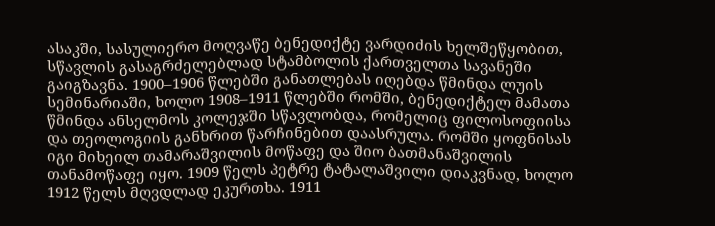ასაკში, სასულიერო მოღვაწე ბენედიქტე ვარდიძის ხელშეწყობით, სწავლის გასაგრძელებლად სტამბოლის ქართველთა სავანეში გაიგზავნა. 1900–1906 წლებში განათლებას იღებდა წმინდა ლუის სემინარიაში, ხოლო 1908–1911 წლებში რომში, ბენედიქტელ მამათა წმინდა ანსელმოს კოლეჯში სწავლობდა, რომელიც ფილოსოფიისა და თეოლოგიის განხრით წარჩინებით დაასრულა. რომში ყოფნისას იგი მიხეილ თამარაშვილის მოწაფე და შიო ბათმანაშვილის თანამოწაფე იყო. 1909 წელს პეტრე ტატალაშვილი დიაკვნად, ხოლო 1912 წელს მღვდლად ეკურთხა. 1911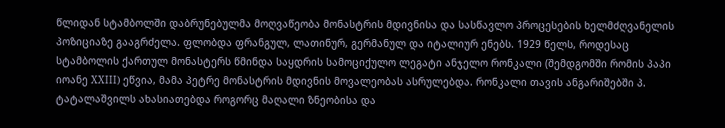წლიდან სტამბოლში დაბრუნებულმა მოღვაწეობა მონასტრის მდივნისა და სასწავლო პროცესების ხელმძღვანელის პოზიციაზე გააგრძელა. ფლობდა ფრანგულ, ლათინურ, გერმანულ და იტალიურ ენებს. 1929 წელს, როდესაც სტამბოლის ქართულ მონასტერს წმინდა საყდრის სამოციქულო ლეგატი ანჯელო რონკალი (შემდგომში რომის პაპი იოანე XXIII) ეწვია, მამა პეტრე მონასტრის მდივნის მოვალეობას ასრულებდა. რონკალი თავის ანგარიშებში პ. ტატალაშვილს ახასიათებდა როგორც მაღალი ზნეობისა და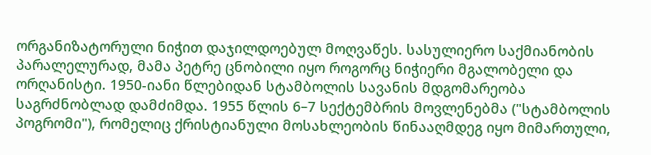ორგანიზატორული ნიჭით დაჯილდოებულ მოღვაწეს. სასულიერო საქმიანობის პარალელურად, მამა პეტრე ცნობილი იყო როგორც ნიჭიერი მგალობელი და ორღანისტი. 1950-იანი წლებიდან სტამბოლის სავანის მდგომარეობა საგრძნობლად დამძიმდა. 1955 წლის 6–7 სექტემბრის მოვლენებმა ("სტამბოლის პოგრომი"), რომელიც ქრისტიანული მოსახლეობის წინააღმდეგ იყო მიმართული,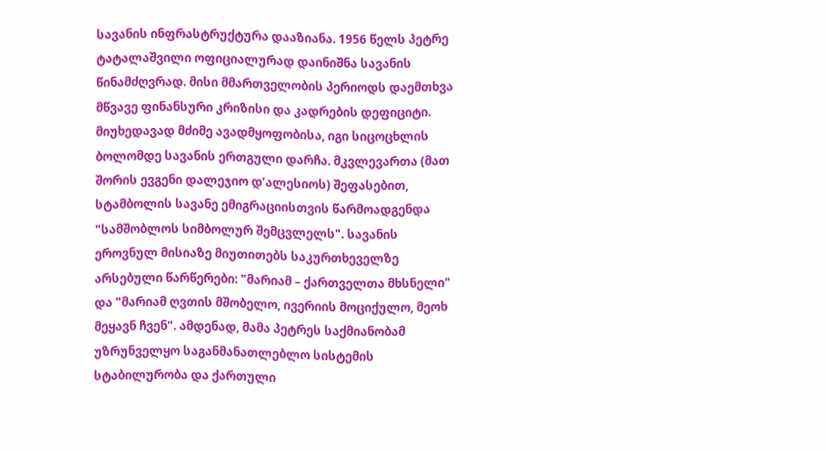სავანის ინფრასტრუქტურა დააზიანა. 1956 წელს პეტრე ტატალაშვილი ოფიციალურად დაინიშნა სავანის წინამძღვრად. მისი მმართველობის პერიოდს დაემთხვა მწვავე ფინანსური კრიზისი და კადრების დეფიციტი. მიუხედავად მძიმე ავადმყოფობისა, იგი სიცოცხლის ბოლომდე სავანის ერთგული დარჩა. მკვლევართა (მათ შორის ევგენი დალეჯიო დ’ალესიოს) შეფასებით, სტამბოლის სავანე ემიგრაციისთვის წარმოადგენდა "სამშობლოს სიმბოლურ შემცვლელს". სავანის ეროვნულ მისიაზე მიუთითებს საკურთხეველზე არსებული წარწერები: "მარიამ – ქართველთა მხსნელი" და "მარიამ ღვთის მშობელო, ივერიის მოციქულო, მეოხ მეყავნ ჩვენ". ამდენად, მამა პეტრეს საქმიანობამ უზრუნველყო საგანმანათლებლო სისტემის სტაბილურობა და ქართული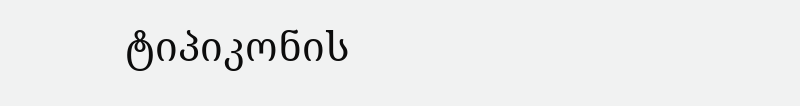ტიპიკონის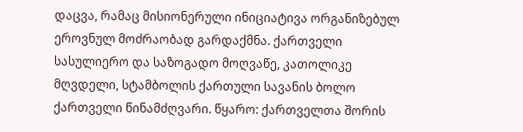დაცვა, რამაც მისიონერული ინიციატივა ორგანიზებულ ეროვნულ მოძრაობად გარდაქმნა. ქართველი სასულიერო და საზოგადო მოღვაწე, კათოლიკე მღვდელი, სტამბოლის ქართული სავანის ბოლო ქართველი წინამძღვარი. წყარო: ქართველთა შორის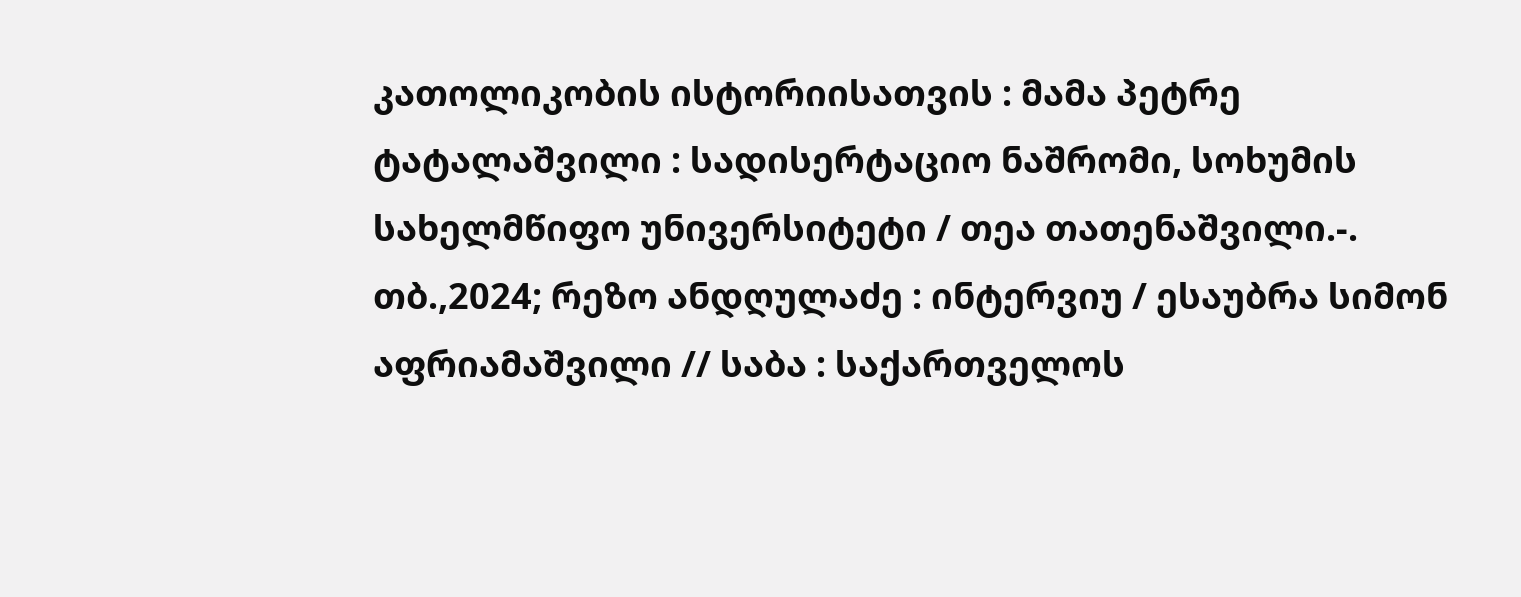კათოლიკობის ისტორიისათვის : მამა პეტრე ტატალაშვილი : სადისერტაციო ნაშრომი, სოხუმის სახელმწიფო უნივერსიტეტი / თეა თათენაშვილი.-. თბ.,2024; რეზო ანდღულაძე : ინტერვიუ / ესაუბრა სიმონ აფრიამაშვილი // საბა : საქართველოს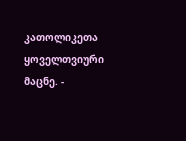კათოლიკეთა ყოველთვიური მაცნე. -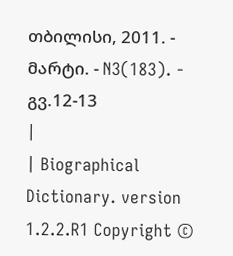თბილისი, 2011. - მარტი. - N3(183). - გვ.12-13
|
| Biographical Dictionary. version 1.2.2.R1 Copyright ©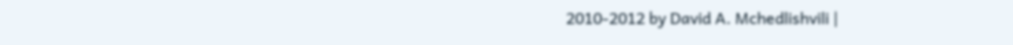2010-2012 by David A. Mchedlishvili |